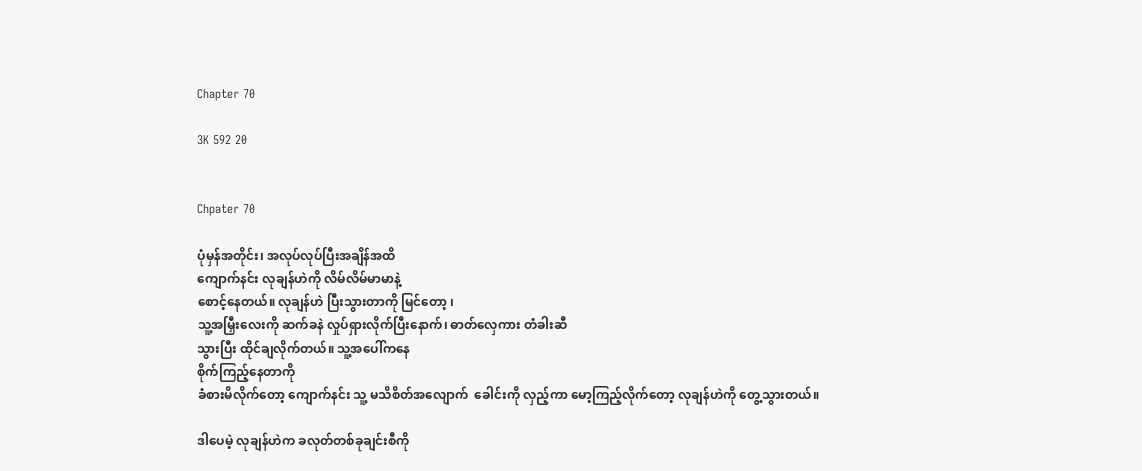Chapter 70

3K 592 20


Chpater 70

ပုံမှန်အတိုင်း၊ အလုပ်လုပ်ပြီးအချိန်အထိ
ကျောက်နင်း လုချန်ဟဲကို လိမ်လိမ်မာမာနဲ့
စောင့်နေတယ်။ လုချန်ဟဲ ပြီးသွားတာကို မြင်တော့ ၊
သူ့အမြှီးလေးကို ဆက်ခနဲ လှုပ်ရှားလိုက်ပြီးနောက်၊ ဓာတ်လှေကား တံခါးဆီ
သွားပြီး ထိုင်ချလိုက်တယ်။ သူ့အပေါ်ကနေ
စိုက်ကြည့်နေတာကို
ခံစားမိလိုက်တော့ ကျောက်နင်း သူ့ မသိစိတ်အလျောက်  ခေါင်းကို လှည့်ကာ မော့ကြည့်လိုက်တော့ လုချန်ဟဲကို တွေ့သွားတယ်။

ဒါပေမဲ့ လုချန်ဟဲက ခလုတ်တစ်ခုချင်းစီကို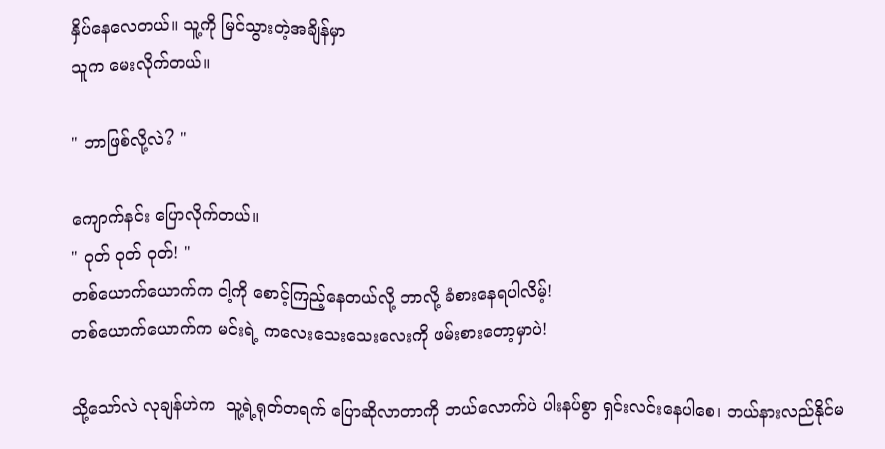နှိပ်နေလေတယ်။ သူ့ကို မြင်သွားတဲ့အချိန်မှာ
သူက မေးလိုက်တယ်။

" ဘာဖြစ်လို့လဲ? "

ကျောက်နင်း ပြောလိုက်တယ်။
" ဝုတ် ဝုတ် ဝုတ်! "
တစ်ယောက်ယောက်က ငါ့ကို စောင့်ကြည့်နေတယ်လို့ ဘာလို့ ခံစားနေရပါလိမ့်!
တစ်ယောက်ယောက်က မင်းရဲ့ ကလေးသေးသေးလေးကို ဖမ်းစားတော့မှာပဲ!

သို့သော်လဲ လုချန်ဟဲက  သူ့ရဲ့ရုတ်တရက် ပြောဆိုလာတာကို ဘယ်လောက်ပဲ ပါးနပ်စွာ ရှင်းလင်းနေပါစေ၊ ဘယ်နားလည်နိုင်မ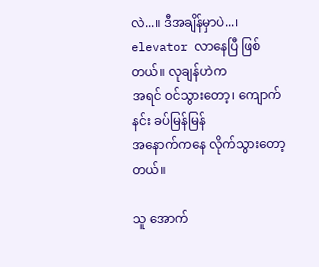လဲ...။ ဒီအချိန်မှာပဲ...၊
elevator လာနေပြီ ဖြစ်တယ်။ လုချန်ဟဲက
အရင် ဝင်သွားတော့၊ ကျောက်နင်း ခပ်မြန်မြန်
အနောက်ကနေ လိုက်သွားတော့တယ်။

သူ အောက်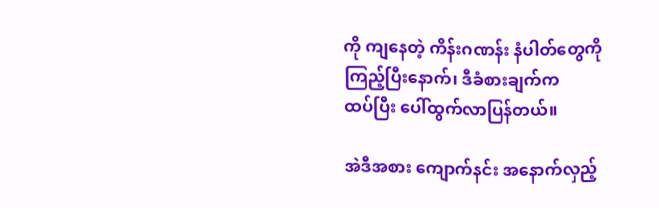ကို ကျနေတဲ့ ကိန်းဂဏန်း နံပါတ်တွေကို
ကြည့်ပြီးနောက်၊ ဒီခံစားချက်က
ထပ်ပြီး ပေါ်ထွက်လာပြန်တယ်။

အဲဒီအစား ကျောက်နင်း အနောက်လှည့်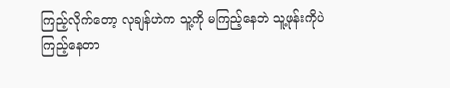ကြည့်လိုက်တော့ လုချန်ဟဲက သူ့ကို မကြည့်နေဘဲ သူ့ဖုန်းကိုပဲ
ကြည့်နေတာ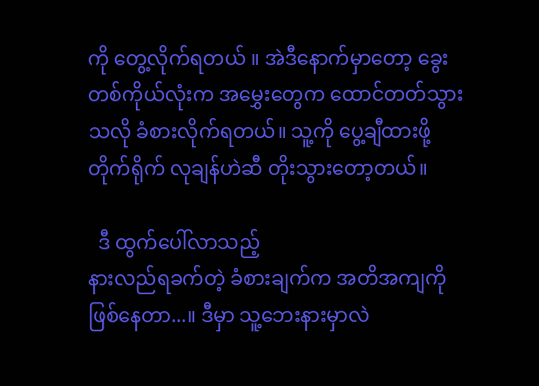ကို တွေ့လိုက်ရတယ် ။ အဲဒီနောက်မှာတော့ ခွေးတစ်ကိုယ်လုံးက အမွှေးတွေက ထောင်တတ်သွားသလို ခံစားလိုက်ရတယ်။ သူ့ကို ပွေ့ချီထားဖို့
တိုက်ရိုက် လုချန်ဟဲဆီ တိုးသွားတော့တယ်။

  ဒီ ထွက်ပေါ်လာသည့်
နားလည်ရခက်တဲ့ ခံစားချက်က အတိအကျကို
ဖြစ်နေတာ...။ ဒီမှာ သူ့ဘေးနားမှာလဲ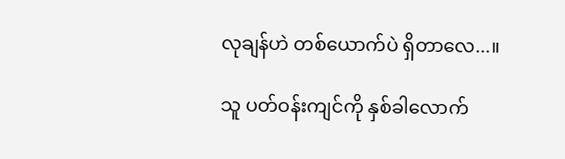လုချန်ဟဲ တစ်ယောက်ပဲ ရှိတာလေ...။

သူ ပတ်ဝန်းကျင်ကို နှစ်ခါလောက်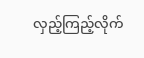လှည့်ကြည့်လိုက်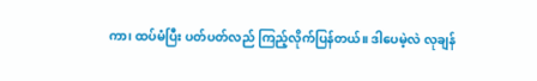ကာ၊ ထပ်မံပြီး ပတ်ပတ်လည် ကြည့်လိုက်ပြန်တယ်။ ဒါပေမဲ့လဲ လုချန်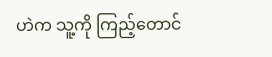ဟဲက သူ့ကို ကြည့်တောင်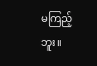မကြည့်ဘူး။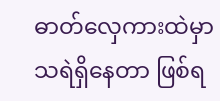ဓာတ်လှေကားထဲမှာ
သရဲရှိနေတာ ဖြစ်ရ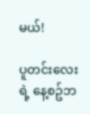မယ်!

ပူတင်းလေးရဲ့ နေ့စဥ်ဘ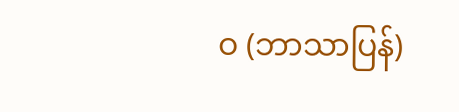ဝ (ဘာသာပြန်)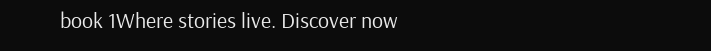book 1Where stories live. Discover now